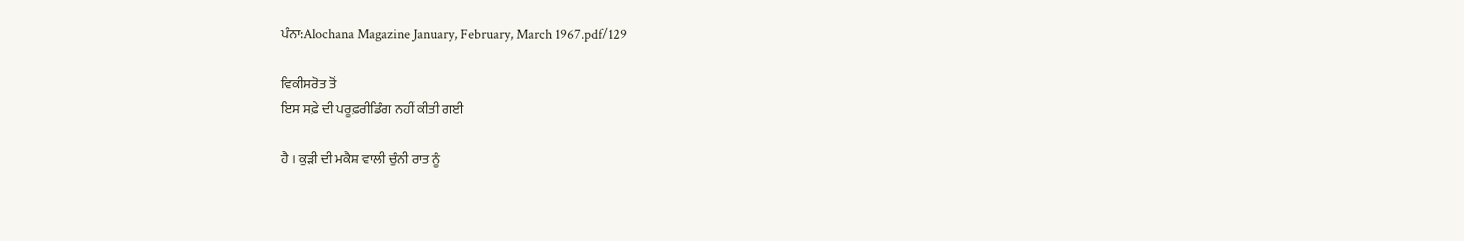ਪੰਨਾ:Alochana Magazine January, February, March 1967.pdf/129

ਵਿਕੀਸਰੋਤ ਤੋਂ
ਇਸ ਸਫ਼ੇ ਦੀ ਪਰੂਫ਼ਰੀਡਿੰਗ ਨਹੀਂ ਕੀਤੀ ਗਈ

ਹੈ । ਕੁੜੀ ਦੀ ਮਕੈਸ਼ ਵਾਲੀ ਚੁੰਨੀ ਰਾਤ ਨੂੰ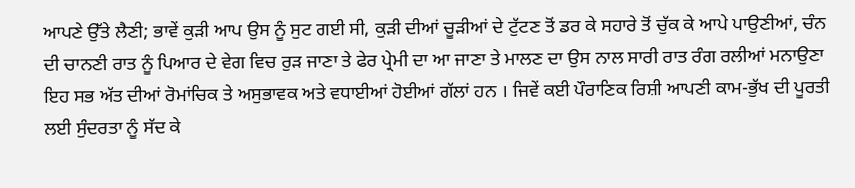ਆਪਣੇ ਉੱਤੇ ਲੈਣੀ; ਭਾਵੇਂ ਕੁੜੀ ਆਪ ਉਸ ਨੂੰ ਸੁਟ ਗਈ ਸੀ, ਕੁੜੀ ਦੀਆਂ ਚੂੜੀਆਂ ਦੇ ਟੁੱਟਣ ਤੋਂ ਡਰ ਕੇ ਸਹਾਰੇ ਤੋਂ ਚੁੱਕ ਕੇ ਆਪੇ ਪਾਉਣੀਆਂ, ਚੰਨ ਦੀ ਚਾਨਣੀ ਰਾਤ ਨੂੰ ਪਿਆਰ ਦੇ ਵੇਗ ਵਿਚ ਰੁੜ ਜਾਣਾ ਤੇ ਫੇਰ ਪ੍ਰੇਮੀ ਦਾ ਆ ਜਾਣਾ ਤੇ ਮਾਲਣ ਦਾ ਉਸ ਨਾਲ ਸਾਰੀ ਰਾਤ ਰੰਗ ਰਲੀਆਂ ਮਨਾਉਣਾ ਇਹ ਸਭ ਅੱਤ ਦੀਆਂ ਰੋਮਾਂਚਿਕ ਤੇ ਅਸੁਭਾਵਕ ਅਤੇ ਵਧਾਈਆਂ ਹੋਈਆਂ ਗੱਲਾਂ ਹਨ । ਜਿਵੇਂ ਕਈ ਪੌਰਾਣਿਕ ਰਿਸ਼ੀ ਆਪਣੀ ਕਾਮ-ਭੁੱਖ ਦੀ ਪੂਰਤੀ ਲਈ ਸੁੰਦਰਤਾ ਨੂੰ ਸੱਦ ਕੇ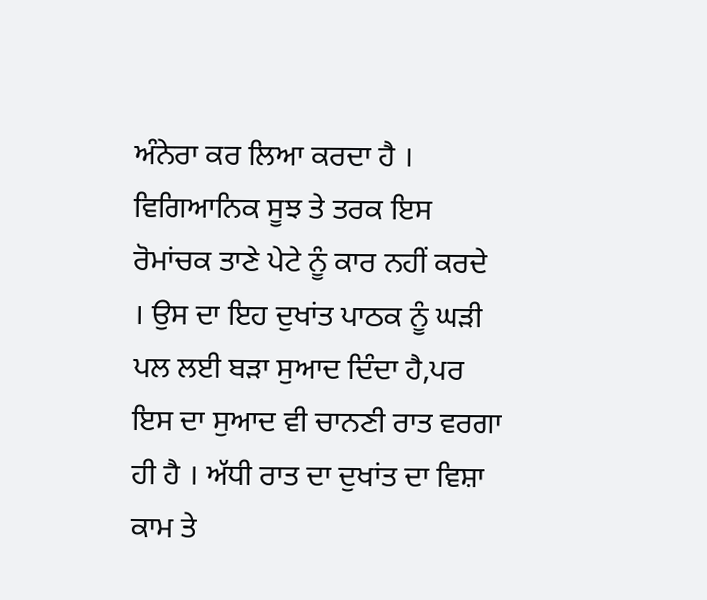ਅੰਨੇਰਾ ਕਰ ਲਿਆ ਕਰਦਾ ਹੈ । ਵਿਗਿਆਨਿਕ ਸੂਝ ਤੇ ਤਰਕ ਇਸ ਰੋਮਾਂਚਕ ਤਾਣੇ ਪੇਟੇ ਨੂੰ ਕਾਰ ਨਹੀਂ ਕਰਦੇ । ਉਸ ਦਾ ਇਹ ਦੁਖਾਂਤ ਪਾਠਕ ਨੂੰ ਘੜੀ ਪਲ ਲਈ ਬੜਾ ਸੁਆਦ ਦਿੰਦਾ ਹੈ,ਪਰ ਇਸ ਦਾ ਸੁਆਦ ਵੀ ਚਾਨਣੀ ਰਾਤ ਵਰਗਾ ਹੀ ਹੈ । ਅੱਧੀ ਰਾਤ ਦਾ ਦੁਖਾਂਤ ਦਾ ਵਿਸ਼ਾ ਕਾਮ ਤੇ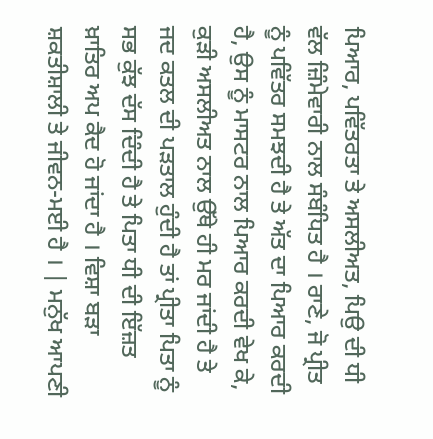ਪਿਆਰ, ਪਵਿੱਤਰਤਾ ਤੇ ਅਸਲੀਅਤ, ਪਿਉ ਦੀ ਧੀ ਵੱਲ ਜ਼ਿੰਮੇਵਾਰੀ ਨਾਲ ਸੰਬੰਧਿਤ ਹੈ । ਰਾਣੇ, ਜੋ ਪ੍ਰੀਤ ਨੂੰ ਪਵਿੱਤਰ ਸਮਝਦੀ ਹੈ ਤੇ ਅੱਤ ਦਾ ਪਿਆਰ ਕਰਦੀ ਹੈ, ਉਸ ਨੂੰ ਮਾਸਟਰ ਨਾਲ ਪਿਆਰ ਕਰਦੀ ਵੇਖ ਕੇ, ਕੁੜੀ ਅਸਲੀਅਤ ਨਾਲ ਉੱਥੇ ਹੀ ਮਰ ਜਾਂਦੀ ਹੈ ਤੇ ਜਦ ਕਤਲ ਦੀ ਪੜਤਾਲ ਹੁੰਦੀ ਹੈ ਤਾਂ ਪ੍ਰੀਤਾ ਪਿਤਾ ਨੂੰ ਸਭ ਕੁੱਝ ਦੱਸ ਦਿੰਦੀ ਹੈ ਤੇ ਪਿਤਾ ਧੀ ਦੀ ਇੱਜ਼ਤ ਖ਼ਾਤਿਰ ਅਪ ਕੈਦ ਹੋ ਜਾਂਦਾ ਹੈ । ਵਿਸ਼ਾ ਬੜਾ ਸ਼ਕਤੀਸ਼ਾਲੀ ਤੇ ਜੀਵਨ-ਮਈ ਹੈ । | ਮਨੁੱਖ ਆਪਣੀ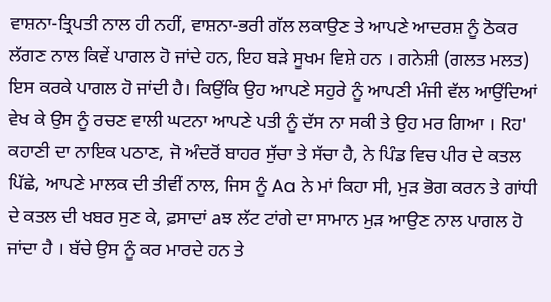ਵਾਸ਼ਨਾ-ਤ੍ਰਿਪਤੀ ਨਾਲ ਹੀ ਨਹੀਂ, ਵਾਸ਼ਨਾ-ਭਰੀ ਗੱਲ ਲਕਾਉਣ ਤੇ ਆਪਣੇ ਆਦਰਸ਼ ਨੂੰ ਠੋਕਰ ਲੱਗਣ ਨਾਲ ਕਿਵੇਂ ਪਾਗਲ ਹੋ ਜਾਂਦੇ ਹਨ, ਇਹ ਬੜੇ ਸੂਖਮ ਵਿਸ਼ੇ ਹਨ । ਗਨੇਸ਼ੀ (ਗਲਤ ਮਲਤ) ਇਸ ਕਰਕੇ ਪਾਗਲ ਹੋ ਜਾਂਦੀ ਹੈ। ਕਿਉਂਕਿ ਉਹ ਆਪਣੇ ਸਹੁਰੇ ਨੂੰ ਆਪਣੀ ਮੰਜੀ ਵੱਲ ਆਉਂਦਿਆਂ ਵੇਖ ਕੇ ਉਸ ਨੂੰ ਰਚਣ ਵਾਲੀ ਘਟਨਾ ਆਪਣੇ ਪਤੀ ਨੂੰ ਦੱਸ ਨਾ ਸਕੀ ਤੇ ਉਹ ਮਰ ਗਿਆ । Rਹ' ਕਹਾਣੀ ਦਾ ਨਾਇਕ ਪਠਾਣ, ਜੋ ਅੰਦਰੋਂ ਬਾਹਰ ਸੁੱਚਾ ਤੇ ਸੱਚਾ ਹੈ, ਨੇ ਪਿੰਡ ਵਿਚ ਪੀਰ ਦੇ ਕਤਲ ਪਿੱਛੇ, ਆਪਣੇ ਮਾਲਕ ਦੀ ਤੀਵੀਂ ਨਾਲ, ਜਿਸ ਨੂੰ Aa ਨੇ ਮਾਂ ਕਿਹਾ ਸੀ, ਮੁੜ ਭੋਗ ਕਰਨ ਤੇ ਗਾਂਧੀ ਦੇ ਕਤਲ ਦੀ ਖਬਰ ਸੁਣ ਕੇ, ਫ਼ਸਾਦਾਂ aਝ ਲੱਟ ਟਾਂਗੇ ਦਾ ਸਾਮਾਨ ਮੁੜ ਆਉਣ ਨਾਲ ਪਾਗਲ ਹੋ ਜਾਂਦਾ ਹੈ । ਬੱਚੇ ਉਸ ਨੂੰ ਕਰ ਮਾਰਦੇ ਹਨ ਤੇ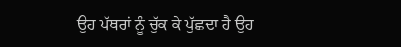ਉਹ ਪੱਥਰਾਂ ਨੂੰ ਚੁੱਕ ਕੇ ਪੁੱਛਦਾ ਹੈ ਉਹ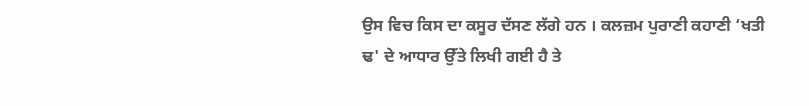ਉਸ ਵਿਚ ਕਿਸ ਦਾ ਕਸੂਰ ਦੱਸਣ ਲੱਗੇ ਹਨ । ਕਲਜ਼ਮ ਪੁਰਾਣੀ ਕਹਾਣੀ ‘ਖਤੀ ਢ' ਦੇ ਆਧਾਰ ਉੱਤੇ ਲਿਖੀ ਗਈ ਹੈ ਤੇ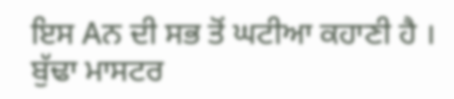ਇਸ Aਨ ਦੀ ਸਭ ਤੋਂ ਘਟੀਆ ਕਹਾਣੀ ਹੈ । ਬੁੱਢਾ ਮਾਸਟਰ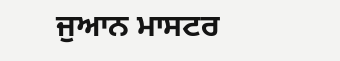ਜੁਆਨ ਮਾਸਟਰ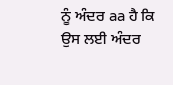ਨੂੰ ਅੰਦਰ aa ਹੈ ਕਿ ਉਸ ਲਈ ਅੰਦਰ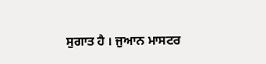ਸੁਗਾਤ ਹੈ । ਜੁਆਨ ਮਾਸਟਰ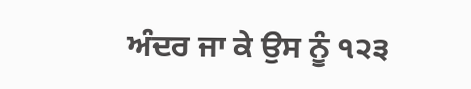ਅੰਦਰ ਜਾ ਕੇ ਉਸ ਨੂੰ ੧੨੩